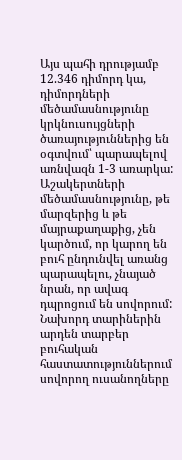Այս պահի դրությամբ 12.346 դիմորդ կա, դիմորդների մեծամասնությունը կրկնուսույցների ծառայություններից են օգտվում՝ պարապելով առնվազն 1-3 առարկա: Աշակերտների մեծամասնությունը, թե մարզերից և թե մայրաքաղաքից, չեն կարծում, որ կարող են բուհ ընդունվել առանց պարապելու, չնայած նրան, որ ավագ դպրոցում են սովորում: Նախորդ տարիներին արդեն տարբեր բուհական հաստատություններում սովորող ուսանողները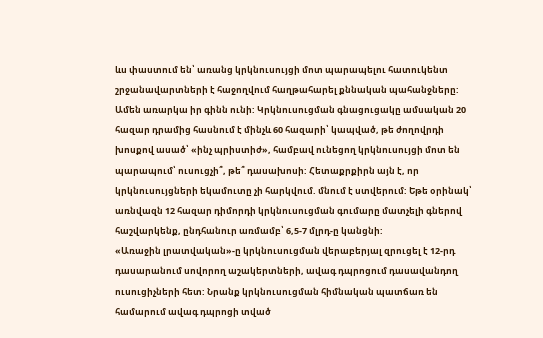ևս փաստում են՝ առանց կրկնուսույցի մոտ պարապելու հատուկենտ շրջանավարտների է հաջողվում հաղթահարել քննական պահանջները:
Ամեն առարկա իր գինն ունի: Կրկնուսուցման գնացուցակը ամսական 20 հազար դրամից հասնում է մինչև 60 հազարի՝ կապված, թե ժողովրդի խոսքով ասած՝ «ինչ պրիստիժ», համբավ ունեցող կրկնուսույցի մոտ են պարապում՝ ուսուցչի՞, թե՞ դասախոսի: Հետաքրքիրն այն է, որ կրկնուսույցների եկամուտը չի հարկվում. մնում է ստվերում: Եթե օրինակ՝ առնվազն 12 հազար դիմորդի կրկնուսուցման գումարը մատչելի գներով հաշվարկենք, ընդհանուր առմամբ՝ 6,5-7 մլրդ-ը կանցնի:
«Առաջին լրատվական»-ը կրկնուսուցման վերաբերյալ զրուցել է 12-րդ դասարանում սովորող աշակերտների, ավագ դպրոցում դասավանդող ուսուցիչների հետ: Նրանք կրկնուսուցման հիմնական պատճառ են համարում ավագ դպրոցի տված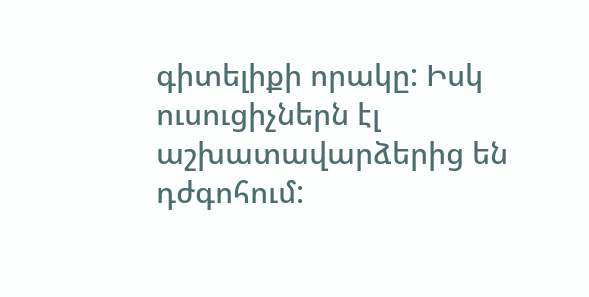գիտելիքի որակը: Իսկ ուսուցիչներն էլ աշխատավարձերից են դժգոհում: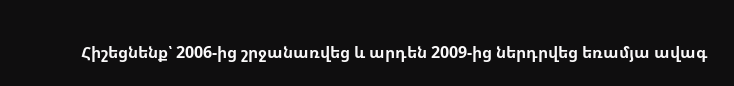Հիշեցնենք՝ 2006-ից շրջանառվեց և արդեն 2009-ից ներդրվեց եռամյա ավագ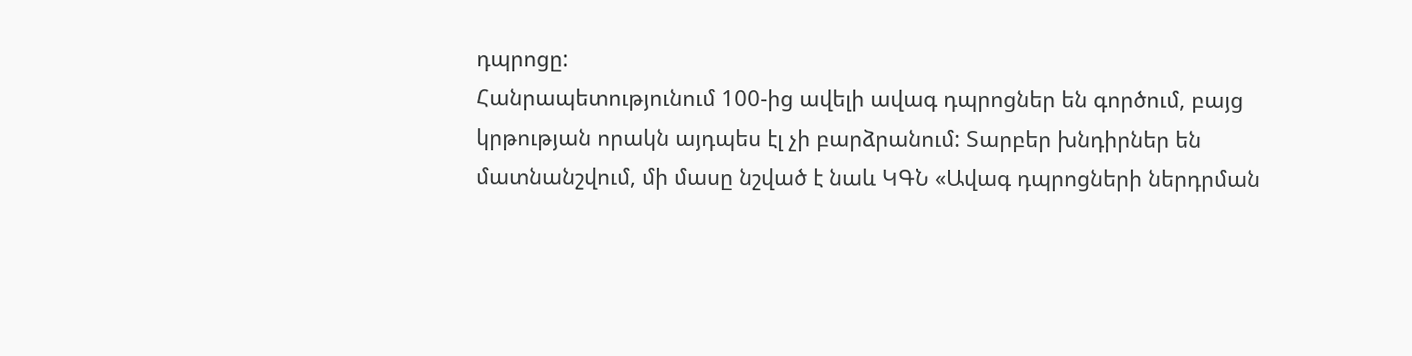դպրոցը:
Հանրապետությունում 100-ից ավելի ավագ դպրոցներ են գործում, բայց կրթության որակն այդպես էլ չի բարձրանում: Տարբեր խնդիրներ են մատնանշվում, մի մասը նշված է նաև ԿԳՆ «Ավագ դպրոցների ներդրման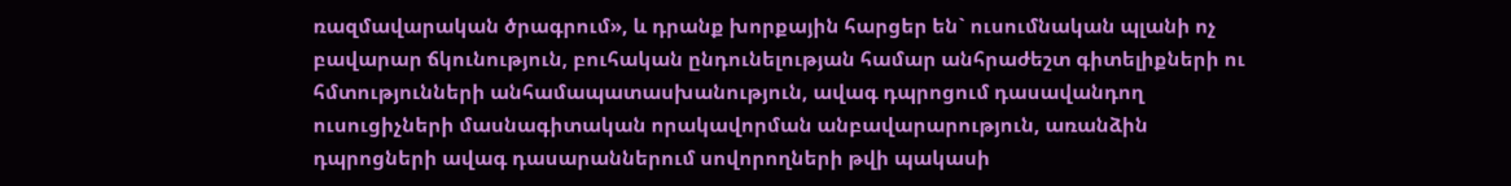ռազմավարական ծրագրում», և դրանք խորքային հարցեր են` ուսումնական պլանի ոչ բավարար ճկունություն, բուհական ընդունելության համար անհրաժեշտ գիտելիքների ու հմտությունների անհամապատասխանություն, ավագ դպրոցում դասավանդող ուսուցիչների մասնագիտական որակավորման անբավարարություն, առանձին դպրոցների ավագ դասարաններում սովորողների թվի պակասի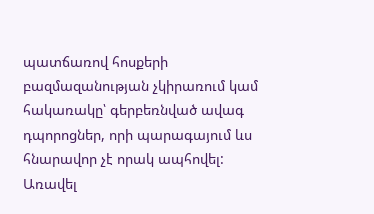պատճառով հոսքերի բազմազանության չկիրառում կամ հակառակը՝ գերբեռնված ավագ դպորոցներ, որի պարագայում ևս հնարավոր չէ որակ ապհովել:
Առավել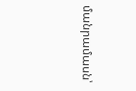մանրամասն՝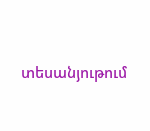տեսանյութում